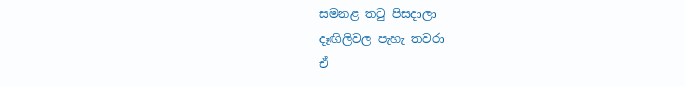සමනළ තටු පිසදාලා
දෑඟිලිවල පැහැ තවරා
ඒ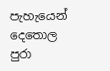පැහැයෙන් දෙතොල පුරා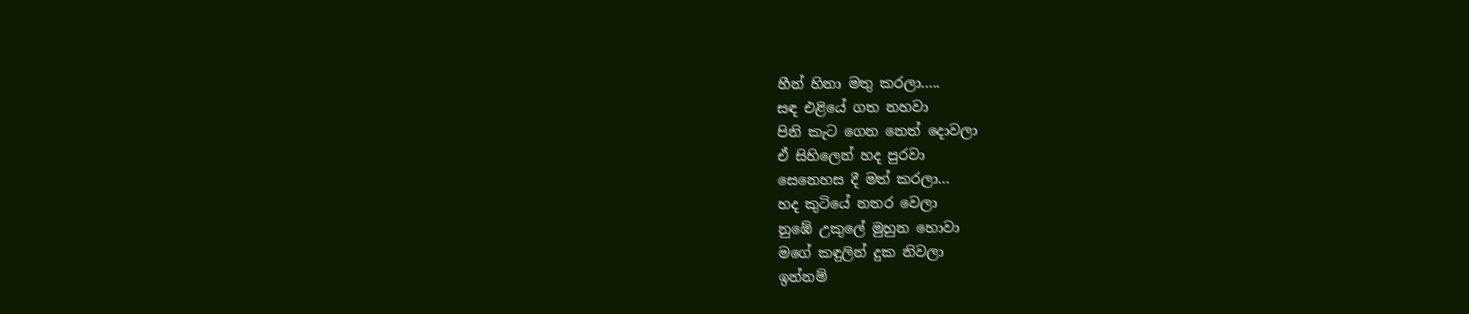හීන් හිනා මතු කරලා.....
සඳ එළියේ ගත නහවා
පිනි කැට ගෙන නෙත් දොවලා
ඒ සිහිලෙන් හද පුරවා
සෙනෙහස දී මත් කරලා...
හද කුටියේ නතර වෙලා
නුඹේ උකුලේ මුහුන හොවා
මගේ කඳුලින් දුක නිවලා
ඉන්නම්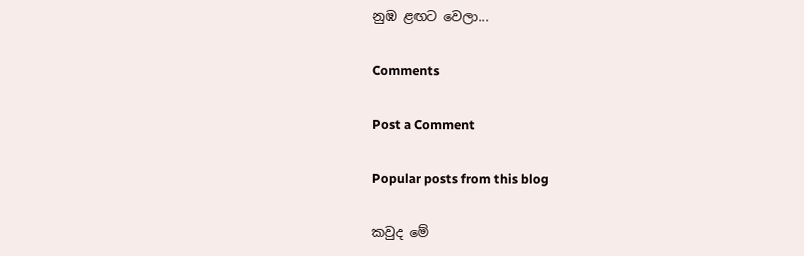නුඹ ළඟට වෙලා...

Comments

Post a Comment

Popular posts from this blog

කවුද මේ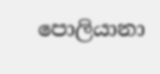පොලියානා